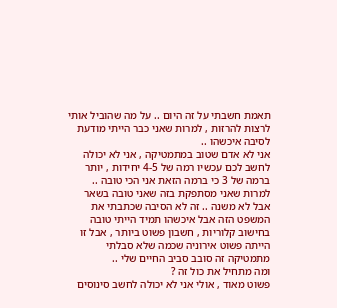תאמת חשבתי על זה היום .. על מה שהוביל אותי לרצות להרזות , למרות שאני כבר הייתי מודעת לסיבה איכשהו ..
אני לא אדם שטוב במתמטיקה , אני לא יכולה לחשב לכם עכשיו רמה של 4-5 יחידות , יותר ברמה של 3 כי ברמה הזאת אני הכי טובה ..
למרות שאני מסתפקת בזה שאני טובה בשאר אבל לא משנה .. זה לא הסיבה שכתבתי את המשפט הזה אבל איכשהו תמיד הייתי טובה בחישוב קלוריות , חשבון פשוט ביותר , אבל זו הייתה פשוט אירוניה שכמה שלא סבלתי מתמטיקה זה סובב סביב החיים שלי ..
ומה מתחיל את כול זה ?
פשוט מאוד , אולי אני לא יכולה לחשב סינוסים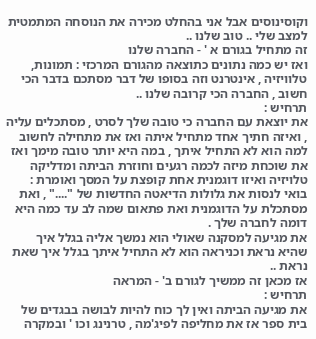וקוסינוסים אבל אני בהחלט מכירה את הנוסחה המתמטית למצב שלי .. טוב שלנו ..
זה מתחיל בגורם א ' - החברה שלנו
ואז יש כמה נתונים כתוצאה מהגורם המרכזי : תמונות, טלוויזיה , אינטרנט וזה בסופו של דבר מסתכם בדבר הכי חשוב , החברה הכי קרובה שלנו ..
תרחיש :
את יוצאת עם החברה כי טובה שלך לסרט , מסתכלים עליה , ואיזה חתיך אחד מתחיל איתה ואז את מתחילה לחשוב למה הוא לא התחיל איתך , במה היא יותר טובה מימך ואז את שוכחת מיזה לכמה רגעים וחוזרת הביתה ומדליקה טלויזיה ואיזו דוגמנית אחת קופצת על המסך ואומרת : בואי לנסות את גלולות הדיאטה החדשות של "...." , ואת מסתכלת על הדוגמנית ואת פתאום שמה לב עד כמה היא דומה לחברה שלך .
את מגיעה למסקנה שאולי הוא נמשך אליה בגלל איך שהיא נראת וכניראה הוא לא התחיל איתך בגלל איך שאת נראת ..
אז מכאן זה ממשיך לגורם ב' - המראה
תרחיש :
את מגיעה הביתה ואין לך כוח להיות לבושה בבגדים של בית ספר אז את מחליפה לפיג'מה , טרנינג וכו ' ובמקרה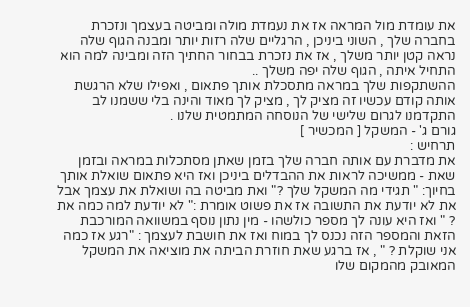את עומדת מול המראה אז את נעמדת מולה ומביטה בעצמך ונזכרת בחברה שלך , השוני ביניכן , הרגליים שלה רזות יותר ומבנה הגוף שלה נראה קטן יותר משלך , אז את נזכרת בבחור החתיך הזה ומבינה למה הוא התחיל איתה , הגוף שלה יפה משלך ..
ההשתקפות שלך במראה מתסכלת אותך פתאום , ואפילו שלא הרגשת אותה קודם עכשיו זה מציק לך , מציק לך מאוד והינה בלי ששמנו לב התקדמנו לגרום שלישי של הנוסחה המתמטית שלנו .
גורם ג' - המשקל [ המכשיר ]
תרחיש :
את מדברת עם אותה חברה שלך בזמן שאתן מסתכלות במראה ובזמן שאת - ממשיכה לראות את ההבדלים ביניכן ואז היא פתאום שואלת אותך בחיוך: " תגידי מה המשקל שלך ?" ואת מביטה בה ושואלת את עצמך אבל את לא יודעת את התשובה אז את פשוט אומרת :" לא יודעת למה כמה את ? " ואז היא עונה לך מספר כולשהו - מין נתון נוסף במשוואה המורכבת הזאת והמספר הזה נכנס לך במוח ואז את חושבת לעצמך : "רגע אז כמה אני שוקלת ? " , אז ברגע שאת חוזרת הביתה את מוציאה את המשקל המאובק מהמקום שלו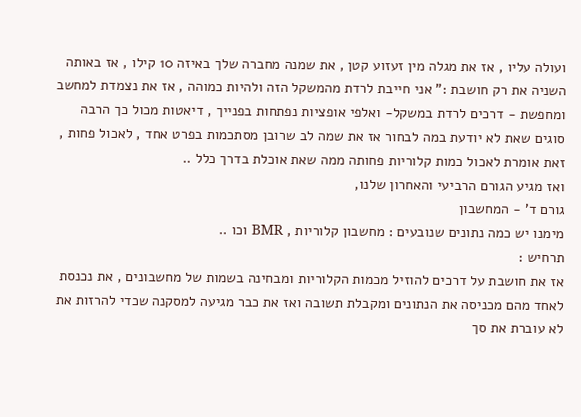ועולה עליו , אז את מגלה מין זעזוע קטן , את שמנה מחברה שלך באיזה 10 קילו , אז באותה השניה את רק חושבת :" אני חייבת לרדת מהמשקל הזה ולהיות כמוהה , אז את נצמדת למחשב ומחפשת - דרכים לרדת במשקל- ואלפי אופציות נפתחות בפנייך , דיאטות מכול כך הרבה סוגים שאת לא יודעת במה לבחור אז את שמה לב שרובן מסתכמות בפרט אחד , לאכול פחות , זאת אומרת לאכול כמות קלוריות פחותה ממה שאת אוכלת בדרך כלל ..
ואז מגיע הגורם הרביעי והאחרון שלנו,
גורם ד' - המחשבון
מימנו יש כמה נתונים שנובעים : מחשבון קלוריות , BMR וכו ..
תרחיש :
אז את חושבת על דרכים להוזיל מכמות הקלוריות ומבחינה בשמות של מחשבונים , את נכנסת לאחד מהם מכניסה את הנתונים ומקבלת תשובה ואז את כבר מגיעה למסקנה שכדי להרזות את לא עוברת את סך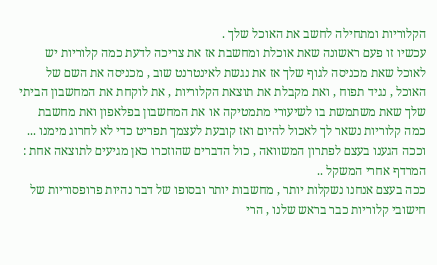הקלוריות ומתחילה לחשב את האוכל שלך .
עכשיו זו פעם ראשונה שאת אוכלת ומחשבת אז את צריכה לדעת כמה קלוריות יש לאוכל שאת מכניסה לגוף שלך אז את נגשת לאינטרנט שוב , מכניסה את השם של האוכל , נגיד תפוח , ואת מקבלת את תוצאת הקלוריות , את לוקחת את המחשבון הביתי שלך שאת משתמשת בו לשיעורי מתמטיקה או את המחשבון בפלאפון ואת מחשבת כמה קלוריות נשאר לך לאכול להיום ואז קובעת לעצמך תפריט כדי לא לחרוג מימנו ...
וככה הגענו בעצם לפתרון המשוואה , כול הדברים שהוזכרו כאן מגיעים לתוצאה אחת : המרדף אחרי המשקל ..
ככה בעצם אנחנו נשקלות יותר , מחשבות יותר ובסופו של דבר נהיות פרופסוריות של חישובי קלוריות כבר בראש שלנו , הרי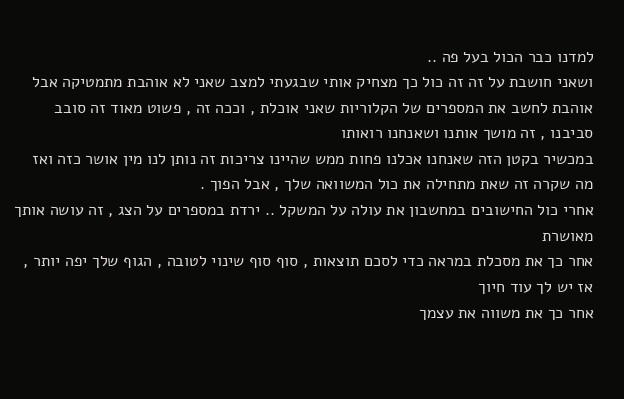למדנו כבר הכול בעל פה ..
ושאני חושבת על זה זה כול כך מצחיק אותי שבגעתי למצב שאני לא אוהבת מתמטיקה אבל אוהבת לחשב את המספרים של הקלוריות שאני אוכלת , וככה זה , פשוט מאוד זה סובב סביבנו , זה מושך אותנו ושאנחנו רואותו
במכשיר בקטן הזה שאנחנו אכלנו פחות ממש שהיינו צריכות זה נותן לנו מין אושר כזה ואז מה שקרה זה שאת מתחילה את כול המשוואה שלך , אבל הפוך .
אחרי כול החישובים במחשבון את עולה על המשקל .. ירדת במספרים על הצג , זה עושה אותך מאושרת
אחר כך את מסכלת במראה כדי לסכם תוצאות , סוף סוף שינוי לטובה , הגוף שלך יפה יותר , אז יש לך עוד חיוך
אחר כך את משווה את עצמך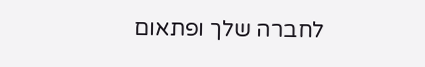לחברה שלך ופתאום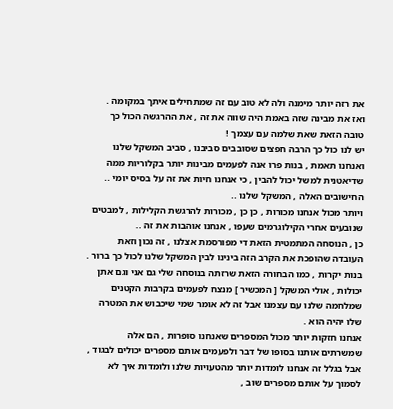את רזה יותר מימנה ולה לא טוב עם זה שמתחילים איתך במקומה .
ואז את מבינה שזה באמת היה שווה את זה , את ההרגשה הכול כך טובה הזאת שאת שלמה עם עצמך !
יש לנו כול כך הרבה חפצים שסובבים סביבנו , סביב המשקל שלנו ואנחנו תאמת , בנות פרו אנה לפעמים מבינות יותר בקלוריות ממה שדיאטנית למשל יכול להבין , כי אנחנו חיות את זה על בסיס יומי .. החישובים האלה , המשקל שלנו ..
ויותר מכול אנחנו מכורות , כן כן , מכורות להרגשת הקלילות , למבטים שנובעים אחרי הקילוגרמים שעפו , אנחנו אוהבות את זה ..
כן , הנוסחה המתמטית הזאת די מפורסמת אצלנו , זה נכון וזאת העובדה שהופכת את הקרב הזה בינינו לבין המשקל שלנו לכול כך ברור .
בנות יקרות , כמו הבחורה הזאת שרזתה בנוסחה שלי גם אני וגם אתן יכולות , אולי המשקל [ המכשיר ] מנצח לפעמים בקרבות הקטנים שמלחמה שלנו עם עצמנו אבל זה לא אומר שמי שיכבוש את המטרה שלו יהיה הוא .
אנחנו חזקות יותר מכול המספרים שאנחנו סופרות , הם אלה שמשרתים אותנו בסופו של דבר ולפעמים אותם מספרים יכולים לבגוד , אבל בגלל זה אנחנו לומדות יותר מהטעויות שלנו ולומדות איך לא לסמוך על אותם מספרים שוב ,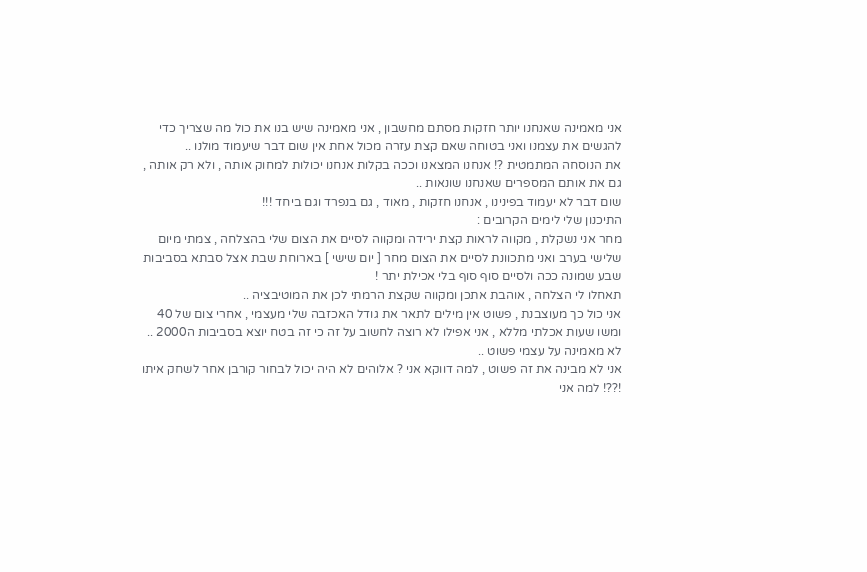אני מאמינה שאנחנו יותר חזקות מסתם מחשבון , אני מאמינה שיש בנו את כול מה שצריך כדי להגשים את עצמנו ואני בטוחה שאם קצת עזרה מכול אחת אין שום דבר שיעמוד מולנו ..
את הנוסחה המתמטית ?! אנחנו המצאנו וככה בקלות אנחנו יכולות למחוק אותה , ולא רק אותה , גם את אותם המספרים שאנחנו שונאות ..
שום דבר לא יעמוד בפינינו , אנחנו חזקות , מאוד , גם בנפרד וגם ביחד !!!
התיכנון שלי לימים הקרובים :
מחר אני נשקלת , מקווה לראות קצת ירידה ומקווה לסיים את הצום שלי בהצלחה , צמתי מיום שלישי בערב ואני מתכוונת לסיים את הצום מחר [ יום שישי ] בארוחת שבת אצל סבתא בסביבות שבע שמונה ככה ולסיים סוף סוף בלי אכילת יתר !
תאחלו לי הצלחה , אוהבת אתכן ומקווה שקצת הרמתי לכן את המוטיבציה ..
אני כול כך מעוצבנת , פשוט אין מילים לתאר את גודל האכזבה שלי מעצמי , אחרי צום של 40 ומשו שעות אכלתי מללא , אני אפילו לא רוצה לחשוב על זה כי זה בטח יוצא בסביבות ה2000 .. לא מאמינה על עצמי פשוט ..
אני לא מבינה את זה פשוט , למה דווקא אני ? אלוהים לא היה יכול לבחור קורבן אחר לשחק איתו !??! למה אני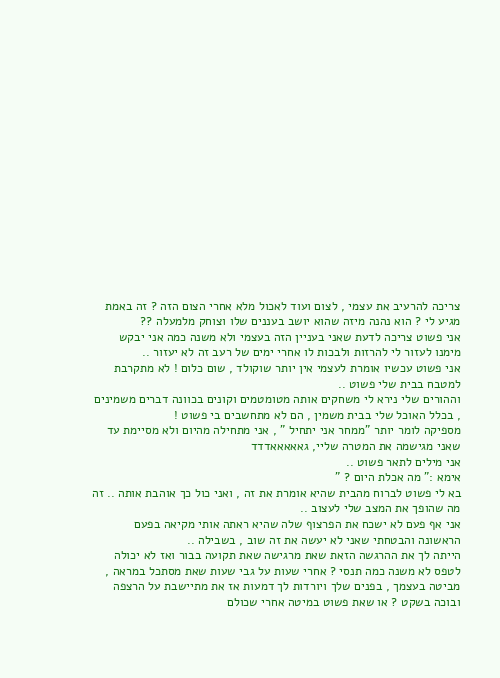צריכה להרעיב את עצמי , לצום ועוד לאכול מלא אחרי הצום הזה ? זה באמת מגיע לי ? הוא נהנה מיזה שהוא יושב בעננים שלו וצוחק מלמעלה ??
אני פשוט צריכה לדעת שאני בעניין הזה בעצמי ולא משנה כמה אני יבקש מימנו לעזור לי להרזות ולבכות לו אחרי ימים של רעב זה לא יעזור ..
אני פשוט עכשיו אומרת לעצמי אין יותר שוקולד , שום כלום ! לא מתקרבת למטבח בבית שלי פשוט ..
וההורים שלי נירא לי משחקים אותה מטומטמים וקונים בכוונה דברים משמינים , בכלל האוכל שלי בבית משמין , הם לא מתחשבים בי פשוט !
מספיקה לומר יותר "ממחר אני יתחיל " , אני מתחילה מהיום ולא מסיימת עד שאני מגישמה את המטרה שליי, גאאאאאדדד
אני מילים לתאר פשוט ..
אימא :" מה אכלת היום ? "
בא לי פשוט לברוח מהבית שהיא אומרת את זה , ואני כול כך אוהבת אותה .. זה מה שהופך את המצב שלי לעצוב ..
אני אף פעם לא ישכח את הפרצוף שלה שהיא ראתה אותי מקיאה בפעם הראשונה והבטחתי שאני לא יעשה את זה שוב , בשבילה ..
הייתה לך את ההרגשה הזאת שאת מרגישה שאת תקועה בבור ואז לא יכולה לטפס לא משנה כמה תנסי ? אחרי שעות על גבי שעות שאת מסתכל במראה , מביטה בעצמך , בפנים שלך ויורדות לך דמעות אז את מתיישבת על הרצפה ובוכה בשקט ? או שאת פשוט במיטה אחרי שכולם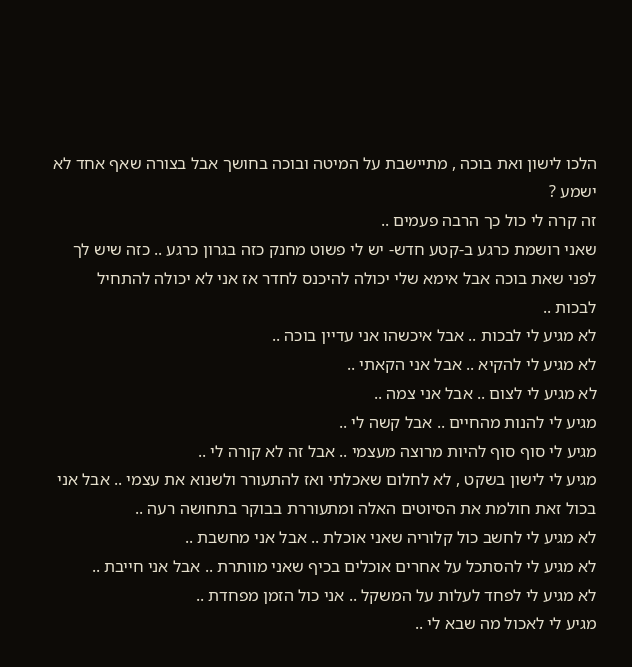הלכו לישון ואת בוכה , מתיישבת על המיטה ובוכה בחושך אבל בצורה שאף אחד לא ישמע ?
זה קרה לי כול כך הרבה פעמים ..
שאני רושמת כרגע ב-קטע חדש- יש לי פשוט מחנק כזה בגרון כרגע .. כזה שיש לך לפני שאת בוכה אבל אימא שלי יכולה להיכנס לחדר אז אני לא יכולה להתחיל לבכות ..
לא מגיע לי לבכות .. אבל איכשהו אני עדיין בוכה ..
לא מגיע לי להקיא .. אבל אני הקאתי ..
לא מגיע לי לצום .. אבל אני צמה ..
מגיע לי להנות מהחיים .. אבל קשה לי ..
מגיע לי סוף סוף להיות מרוצה מעצמי .. אבל זה לא קורה לי ..
מגיע לי לישון בשקט , לא לחלום שאכלתי ואז להתעורר ולשנוא את עצמי .. אבל אני בכול זאת חולמת את הסיוטים האלה ומתעוררת בבוקר בתחושה רעה ..
לא מגיע לי לחשב כול קלוריה שאני אוכלת .. אבל אני מחשבת ..
לא מגיע לי להסתכל על אחרים אוכלים בכיף שאני מוותרת .. אבל אני חייבת ..
לא מגיע לי לפחד לעלות על המשקל .. אני כול הזמן מפחדת ..
מגיע לי לאכול מה שבא לי ..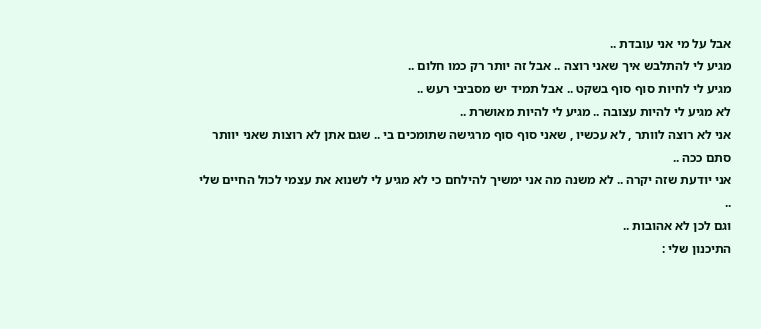אבל על מי אני עובדת ..
מגיע לי להתלבש איך שאני רוצה .. אבל זה יותר רק כמו חלום ..
מגיע לי לחיות סוף סוף בשקט .. אבל תמיד יש מסביבי רעש ..
לא מגיע לי להיות עצובה .. מגיע לי להיות מאושרת ..
אני לא רוצה לוותר , לא עכשיו , שאני סוף סוף מרגישה שתומכים בי .. שגם אתן לא רוצות שאני יוותר סתם ככה ..
אני יודעת שזה יקרה .. לא משנה מה אני ימשיך להילחם כי לא מגיע לי לשנוא את עצמי לכול החיים שלי ..
וגם לכן לא אהובות ..
התיכנון שלי :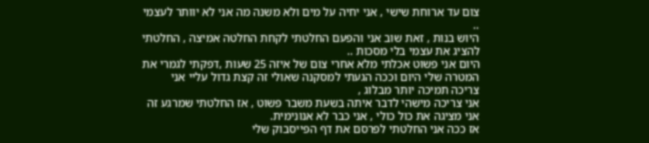צום עד ארוחת שישי , אני יחיה על מים ולא משנה מה אני לא יוותר לעצמי ..
היוש בנות , זאת שוב אני והפעם החלטתי לקחת החלטה אמיצה , החלטתי להציג את עצמי בלי מסכות ..
היום אני פשוט אכלתי מלא אחרי צום של איזה 25 שעות ,דפקתי לגמרי את המטרה שלי היום וככה הגעתי למסקנה שאולי זה קצת גדול עליי אני צריכה תמיכה יותר מבלוג ,
אני צריכה מישהי לדבר איתה בשעת משבר פשוט , אז החלטתי שמרגע זה אני מציגה את כול כולי , אני כבר לא אנונימית.
אז ככה אני החלטתי לפרסם את דף הפייסבוק שלי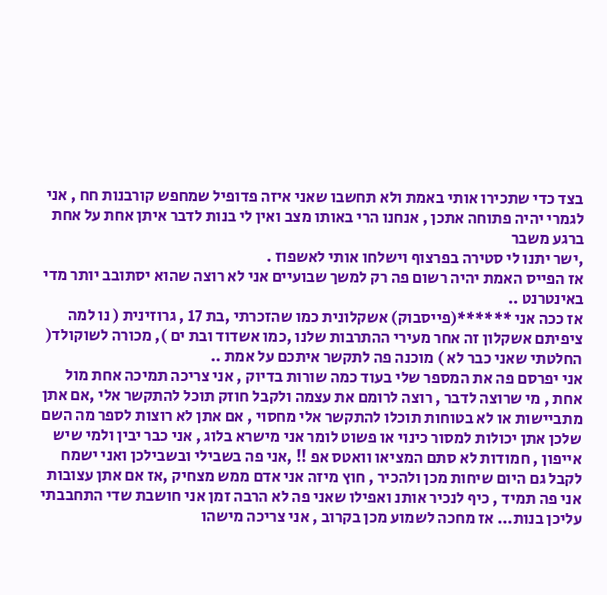בצד כדי שתכירו אותי באמת ולא תחשבו שאני איזה פדופיל שמחפש קורבנות חח , אני לגמרי יהיה פתוחה אתכן , אנחנו הרי באותו מצב ואין לי בנות לדבר איתן אחת על אחת ברגע משבר
,ישר יתנו לי סטירה בפרצוף וישלחו אותי לאשפוז .
אז הפייס האמת יהיה רשום פה רק למשך שבועיים אני לא רוצה שהוא יסתובב יותר מדי באינטרנט ..
אז ככה אני ******(פייסבוק) אשקלונית כמו שהזכרתי ,בת 17 , גרוזינית ( נו למה ציפיתם אשקלון זה אחר מעירי ההתרבות שלנו ,כמו אשדוד ובת ים ), מכורה לשוקולד( החלטתי שאני כבר לא ) מוכנה פה לתקשר איתכם על אמת ..
אני יפרסם פה את המספר שלי בעוד כמה שורות בדיוק , אני צריכה תמיכה אחת מול אחת , מי שרוצה לדבר , רוצה לרומם את עצמה ולקבל חוזק תוכל להתקשר אלי ,אם אתן מתביישות או לא בטוחות תוכלו להתקשר אלי מחסוי , אם אתן לא רוצות לספר מה השם שלכן אתן יכולות למסור כינוי או פשוט לומר אני מישרא בלוג , אני כבר יבין ולמי שיש אייפון , חמודות לא סתם המציאו וואטס אפ !! ,אני פה בשבילי ובשבילכן ואני ישמח לקבל גם היום שיחות מכן ולהכיר , חוץ מיזה אני אדם ממש מצחיק ,אז אם אתן עצובות אני פה תמיד , כיף לנכיר אותנ ואפילו שאני פה לא הרבה זמן אני חושבת שדי התחבבתי עליכן בנות... אז מחכה לשמוע מכן בקרוב , אני צריכה מישהו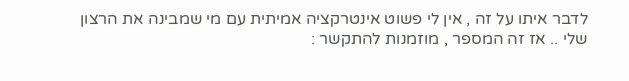לדבר איתו על זה , אין לי פשוט אינטרקציה אמיתית עם מי שמבינה את הרצון שלי .. אז זה המספר , מוזמנות להתקשר :